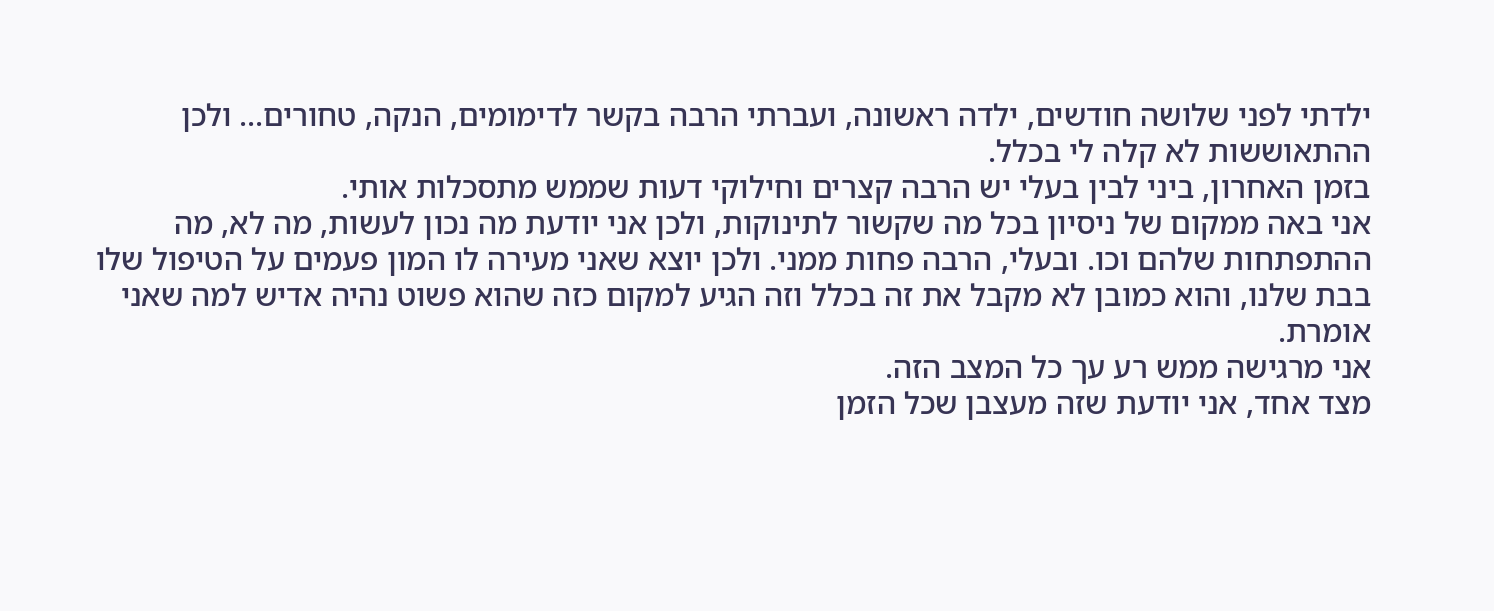ילדתי לפני שלושה חודשים, ילדה ראשונה, ועברתי הרבה בקשר לדימומים, הנקה, טחורים... ולכן ההתאוששות לא קלה לי בכלל.
בזמן האחרון, ביני לבין בעלי יש הרבה קצרים וחילוקי דעות שממש מתסכלות אותי.
אני באה ממקום של ניסיון בכל מה שקשור לתינוקות, ולכן אני יודעת מה נכון לעשות, מה לא, מה ההתפתחות שלהם וכו. ובעלי, הרבה פחות ממני. ולכן יוצא שאני מעירה לו המון פעמים על הטיפול שלו בבת שלנו, והוא כמובן לא מקבל את זה בכלל וזה הגיע למקום כזה שהוא פשוט נהיה אדיש למה שאני אומרת.
אני מרגישה ממש רע עך כל המצב הזה.
מצד אחד, אני יודעת שזה מעצבן שכל הזמן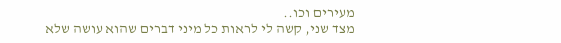מעירים וכו..
מצד שני, קשה לי לראות כל מיני דברים שהוא עושה שלא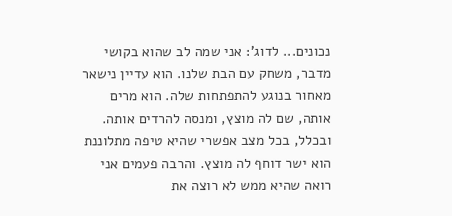נכונים... לדוג': אני שמה לב שהוא בקושי מדבר, משחק עם הבת שלנו. הוא עדיין נישאר מאחור בנוגע להתפתחות שלה. הוא מרים אותה, שם לה מוצץ, ומנסה להרדים אותה. ובכלל, בכל מצב אפשרי שהיא טיפה מתלוננת הוא ישר דוחף לה מוצץ. והרבה פעמים אני רואה שהיא ממש לא רוצה את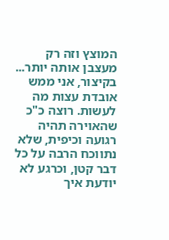המוצץ וזה רק מעצבן אותה יותר...
בקיצור, אני ממש אובדת עצות מה לעשות. רוצה כ"כ שהאוירה תהיה רגועה וכיפית, שלא נתווכח הרבה על כל דבר קטן, וכרגע לא יודעת איך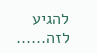להגיע לזה......